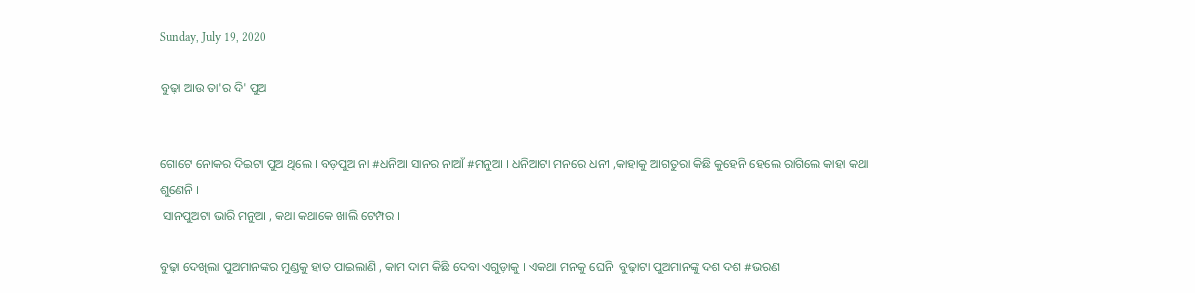Sunday, July 19, 2020

ବୁଢ଼ା ଆଉ ତା'ର ଦି' ପୁଅ


ଗୋଟେ ନୋକର ଦିଇଟା ପୁଅ ଥିଲେ । ବଡ଼ପୁଅ ନା #ଧନିଆ ସାନର ନାଆଁ #ମନୁଆ । ଧନିଆଟା ମନରେ ଧନୀ ,କାହାକୁ ଆଗତୁରା କିଛି କୁହେନି ହେଲେ ରାଗିଲେ କାହା କଥା ଶୁଣେନି ।
 ସାନପୁଅଟା ଭାରି ମନୁଆ , କଥା କଥାକେ ଖାଲି ଟେମ୍ପର ।

ବୁଢ଼ା ଦେଖିଲା ପୁଅମାନଙ୍କର ମୁଣ୍ଡକୁ ହାତ ପାଇଲାଣି , କାମ ଦାମ କିଛି ଦେବା ଏଗୁଡ଼ାକୁ । ଏକଥା ମନକୁ ଘେନି  ବୁଢ଼ାଟା ପୁଅମାନଙ୍କୁ ଦଶ ଦଶ #ଭରଣ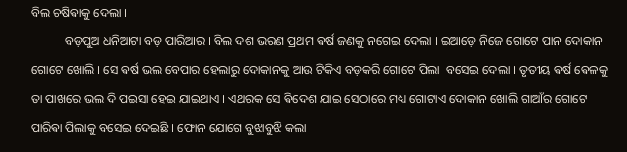ବିଲ ଚଷିଵାକୁ ଦେଲା ।
           ବଡ଼ପୁଅ ଧନିଆଟା ବଡ଼ ପାରିଆର । ବିଲ ଦଶ ଭରଣ ପ୍ରଥମ ଵର୍ଷ ଜଣକୁ ନଗେଇ ଦେଲା । ଇଆଡ଼େ ନିଜେ ଗୋଟେ ପାନ ଦୋକାନ ଗୋଟେ ଖୋଲି । ସେ ଵର୍ଷ ଭଲ ବେପାର ହେଲାରୁ ଦୋକାନକୁ ଆଉ ଟିକିଏ ବଡ଼କରି ଗୋଟେ ପିଲା  ବସେଇ ଦେଲା । ତୃତୀୟ ଵର୍ଷ ଵେଳକୁ ତା ପାଖରେ ଭଲ ଦି ପଇସା ହେଇ ଯାଇଥାଏ । ଏଥରକ ସେ ଵିଦେଶ ଯାଇ ସେଠାରେ ମଧ୍ୟ ଗୋଟାଏ ଦୋକାନ ଖୋଲି ଗାଆଁର ଗୋଟେ ପାରିଵା ପିଲାକୁ ବସେଇ ଦେଇଛି । ଫୋନ ଯୋଗେ ବୁଝାବୁଝି କଲା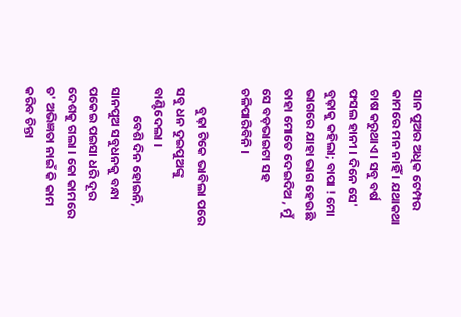ସାନ ପୁଅର ଅଧିକ ଟେମ୍ପର କାମରେ ମନ ନାହିଁ । ଯଥାକଥା ଚାଷ କରୁଥାଏ । ସବୁ ବର୍ଷ ଫସଲ ହାନୀ । ଦିନେ ସେ' ବୁଢ଼ାକୁ କହିଲା; ବାପା ! ମୋ ଭାଗରେ ଯାହା ଭାଗ ହେଉଛି ତାହା ମୋତେ ଦେଇଦିଅ , ମୁଁ ସେ ବଡ଼ଭାଇଟା ସହ ଚଳିପାରିବିନି ।

       ବୁଢ଼ା ଟିକେ ଭାବିଲା ପରେ  ସବୁ ଧନ ଦୁଇପୁଅଙ୍କୁ  ବାଣ୍ଟିଦେଲା ।
          ବେଶି ଦିନ ହୋଇନି, ସାନପୁଅ ସବୁଧନକୁ ବନ୍ଧା ପକେଇ ପଇସା ଧରି ଦୂର ଦେଶକୁ ଗଲା । କୋ କାମରେ ତ' ଅଭିଜ୍ଞତା ନାଇଁ କି କାମ କରିବ ଚିନ୍ତା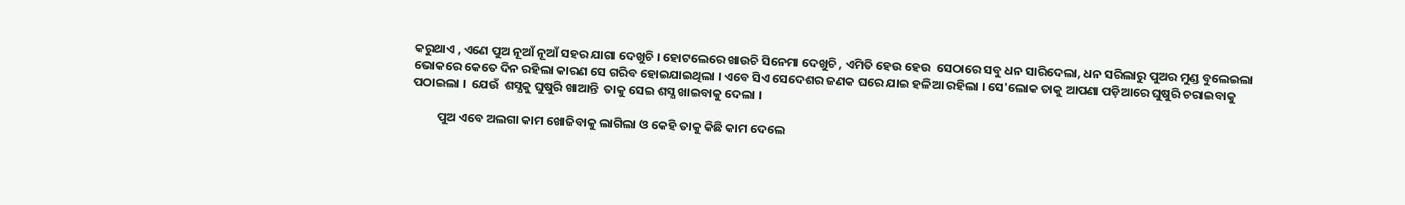କରୁଥାଏ , ଏଣେ ପୁଅ ନୂଆଁ ନୂଆଁ ସହର ଯାଗା ଦେଖୁଚି । ହୋଟଲେରେ ଖାଉଚି ସିନେମା ଦେଖୁଚି , ଏମିତି ହେଉ ହେଉ  ସେଠାରେ ସବୁ ଧନ ସାରିଦେଲା, ଧନ ସରିଲାରୁ ପୁଅର ମୁଣ୍ଡ ବୁଲେଇଲା ଭୋକରେ କେତେ ଦିନ ରହିଲା କାରଣ ସେ ଗରିବ ହୋଇଯାଇଥିଲା । ଏବେ ସିଏ ସେଦେଶର ଜଣକ ଘରେ ଯାଇ ହଳିଆ ରହିଲା । ସେ'ଲୋକ ତାକୁ ଆପଣା ପଡ଼ିଆରେ ଘୁଷୁରି ଚରାଇବାକୁ ପଠାଇଲା ।  ଯେଉଁ  ଶସ୍ଯକୁ ଘୁଷୁରି ଖାଆନ୍ତି  ତାକୁ ସେଇ ଶସ୍ଯ ଖାଇବାକୁ ଦେଲା ।

         ପୁଅ ଏବେ ଅଲଗା କାମ ଖୋଜିବାକୁ ଲାଗିଲା ଓ କେହି ତାକୁ କିଛି କାମ ଦେଲେ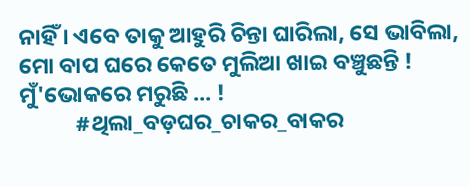ନାହିଁ । ଏବେ ତାକୁ ଆହୁରି ଚିନ୍ତା ଘାରିଲା, ସେ ଭାବିଲା, ମୋ ବାପ ଘରେ କେତେ ମୁଲିଆ ଖାଇ ବଞ୍ଚୁଛନ୍ତି ! ମୁଁ'ଭୋକରେ ମରୁଛି ... !
           #ଥିଲା_ବଡ଼ଘର_ଚାକର_ବାକର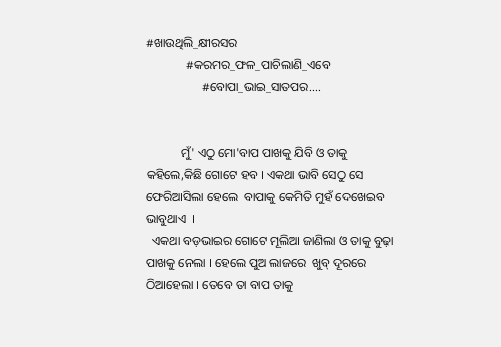#ଖାଉଥିଲି_କ୍ଷୀରସର
             #କରମର_ଫଳ_ପାଚିଲାଣି_ଏବେ
                  #ବୋପା_ଭାଇ_ସାତପର....


           ମୁଁ' ଏଠୁ ମୋ'ବାପ ପାଖକୁ ଯିବି ଓ ତାକୁ କହିଲେ,କିଛି ଗୋଟେ ହବ । ଏକଥା ଭାବି ସେଠୁ ସେ ଫେରିଆସିଲା ହେଲେ  ବାପାକୁ କେମିତି ମୁହଁ ଦେଖେଇବ ଭାବୁଥାଏ  ।
  ଏକଥା ବଡ଼ଭାଇର ଗୋଟେ ମୂଲିଆ ଜାଣିଲା ଓ ତାକୁ ବୁଢ଼ା ପାଖକୁ ନେଲା । ହେଲେ ପୁଅ ଲାଜରେ  ଖୁବ୍ ଦୂରରେ ଠିଆହେଲା । ତେବେ ତା ବାପ ତାକୁ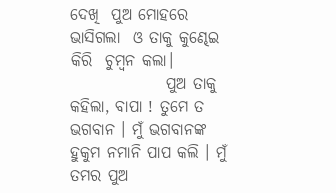ଦେଖି  ପୁଅ ମୋହରେ ଭାସିଗଲା  ଓ ତାକୁ କୁଣ୍ଢେଇ କିରି  ଚୁମ୍ବନ କଲା।
               ପୁଅ ତାକୁ କହିଲା, ବାପା ! ତୁମେ ତ ଭଗବାନ । ମୁଁ ଭଗବାନଙ୍କ ହୁକୁମ ନମାନି ପାପ କଲି । ମୁଁ ତମର ପୁଅ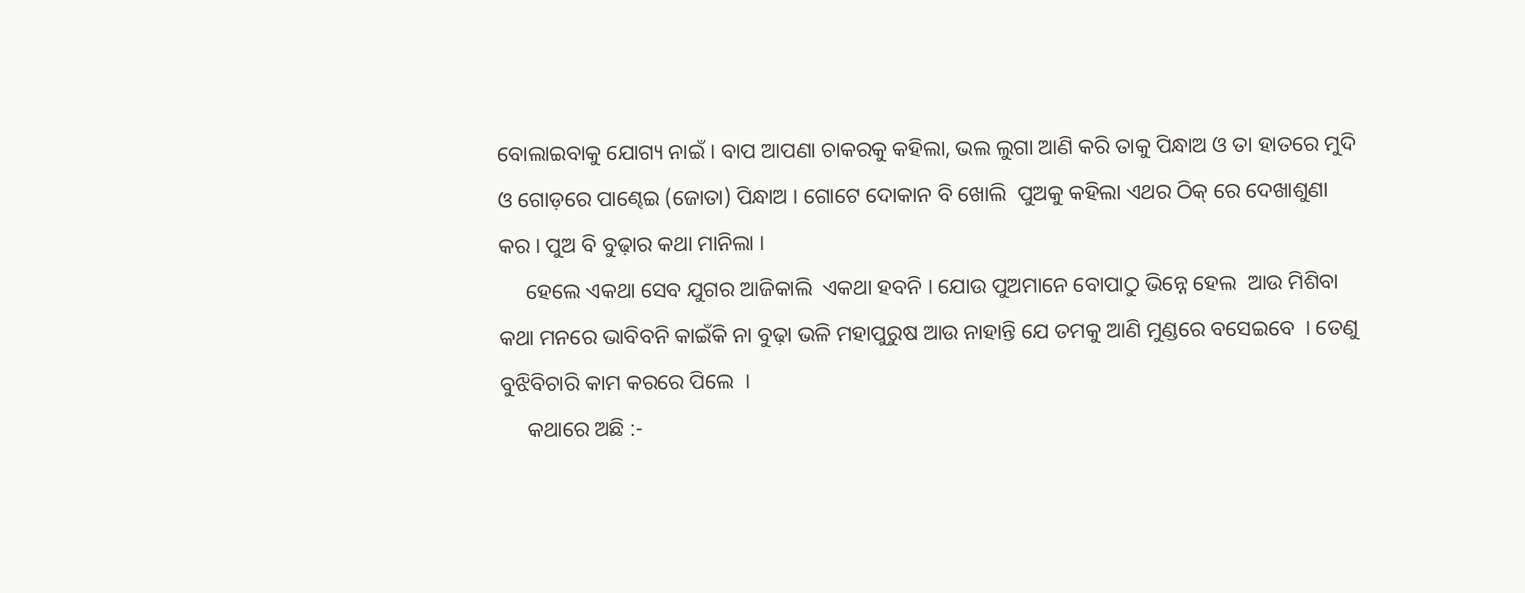ବୋଲାଇବାକୁ ଯୋଗ୍ୟ ନାଇଁ । ବାପ ଆପଣା ଚାକରକୁ କହିଲା, ଭଲ ଲୁଗା ଆଣି କରି ତାକୁ ପିନ୍ଧାଅ ଓ ତା ହାତରେ ମୁଦି ଓ ଗୋଡ଼ରେ ପାଣ୍ଢେଇ (ଜୋତା) ପିନ୍ଧାଅ । ଗୋଟେ ଦୋକାନ ବି ଖୋଲି  ପୁଅକୁ କହିଲା ଏଥର ଠିକ୍ ରେ ଦେଖାଶୁଣା କର । ପୁଅ ବି ବୁଢ଼ାର କଥା ମାନିଲା ।
     ହେଲେ ଏକଥା ସେବ ଯୁଗର ଆଜିକାଲି  ଏକଥା ହବନି । ଯୋଉ ପୁଅମାନେ ବୋପାଠୁ ଭିନ୍ନେ ହେଲ  ଆଉ ମିଶିବା କଥା ମନରେ ଭାବିବନି କାଇଁକି ନା ବୁଢ଼ା ଭଳି ମହାପୁରୁଷ ଆଉ ନାହାନ୍ତି ଯେ ତମକୁ ଆଣି ମୁଣ୍ଡରେ ବସେଇବେ  । ତେଣୁ ବୁଝିବିଚାରି କାମ କରରେ ପିଲେ  ।
     କଥାରେ ଅଛି :-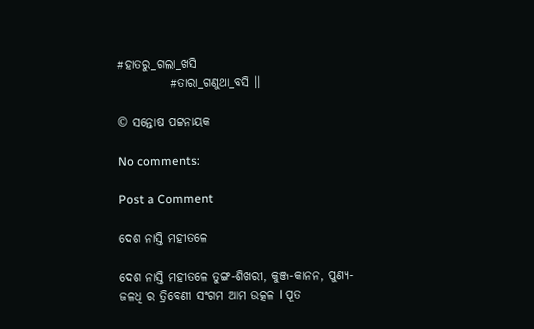#ହାତରୁ_ଗଲା_ଖସି
           #ତାରା_ଗଣୁଥା_ବସି ।।

© ସନ୍ତୋଷ ପଟ୍ଟନାୟକ

No comments:

Post a Comment

ଦେଶ ନାସ୍ତି ମହୀତଳେ

ଦେଶ ନାସ୍ତି ମହୀତଳେ ତୁଙ୍ଗ-ଶିଖରୀ, କୁଞ୍ଜ-କାନନ, ପୁଣ୍ୟ-ଜଳଧି ର ତ୍ରିବେଣୀ ସଂଗମ ଆମ ଉତ୍କଳ l ପୂତ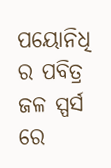ପୟୋନିଧି ର ପବିତ୍ର ଜଳ ସ୍ପର୍ସ ରେ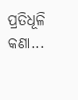ପ୍ରତିଧୂଳି କଣା...